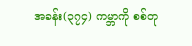အခန်း(၃၇၄) ကမ္ဘာကို စစ်တု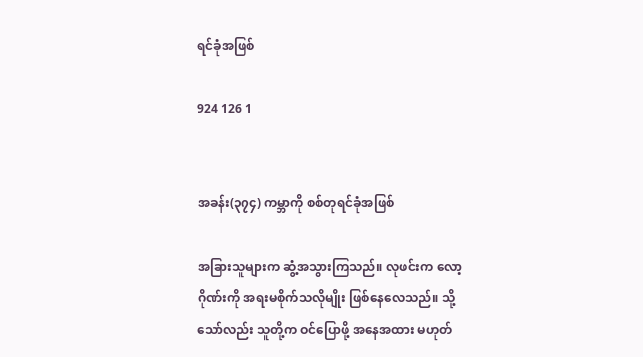ရင်ခုံအဖြစ်

924 126 1


အခန်း(၃၇၄) ကမ္ဘာကို စစ်တုရင်ခုံအဖြစ်

အခြားသူများက ဆွံ့အသွားကြသည်။ လုဖင်းက လော့ဂိုဏ်းကို အရးမစိုက်သလိုမျိုး ဖြစ်နေလေသည်။ သို့သော်လည်း သူတို့က ဝင်ပြောဖို့ အနေအထား မဟုတ်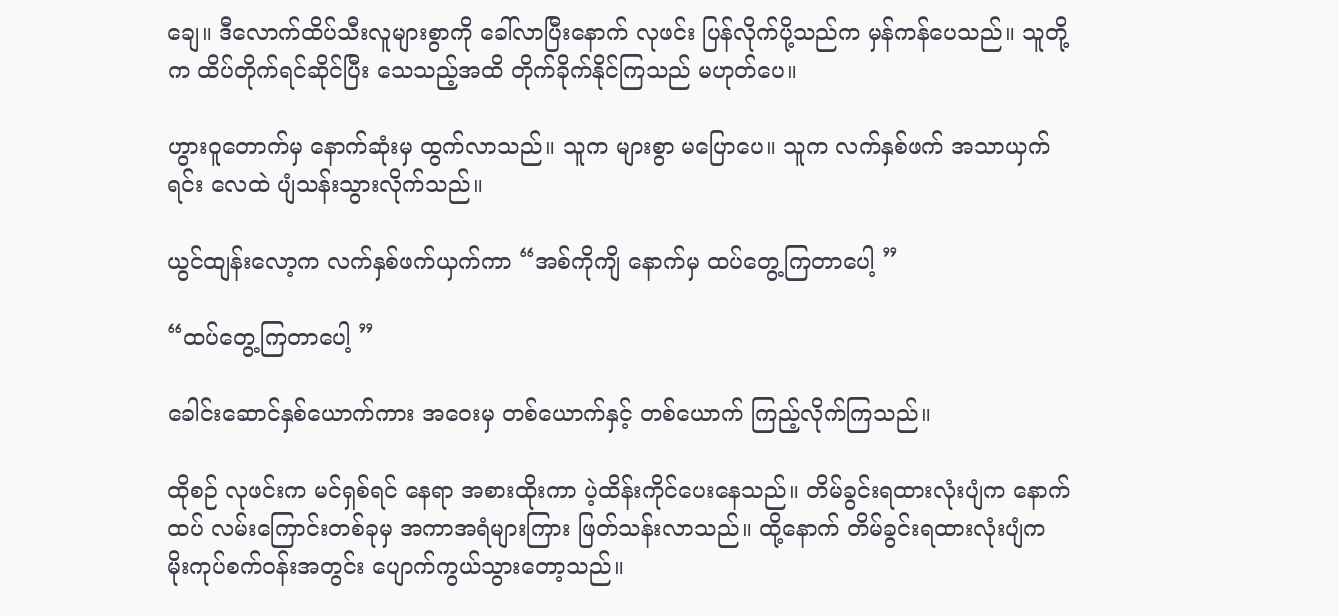ချေ။ ဒီလောက်ထိပ်သီးလူများစွာကို ခေါ်လာပြီးနောက် လုဖင်း ပြန်လိုက်ပို့သည်က မှန်ကန်ပေသည်။ သူတို့က ထိပ်တိုက်ရင်ဆိုင်ပြီး သေသည့်အထိ တိုက်ခိုက်နိုင်ကြသည် မဟုတ်ပေ။

ဟွားဝူတောက်မှ နောက်ဆုံးမှ ထွက်လာသည်။ သူက များစွာ မပြောပေ။ သူက လက်နှစ်ဖက် အသာယှက်ရင်း လေထဲ ပျံသန်းသွားလိုက်သည်။

ယွင်ထျန်းလော့က လက်နှစ်ဖက်ယှက်ကာ “အစ်ကိုကျိ နောက်မှ ထပ်တွေ့ကြတာပေါ့ ”

“ထပ်တွေ့ကြတာပေါ့ ”

ခေါင်းဆောင်နှစ်ယောက်ကား အဝေးမှ တစ်ယောက်နှင့် တစ်ယောက် ကြည့်လိုက်ကြသည်။

ထိုစဉ် လုဖင်းက မင်ရှစ်ရင် နေရာ အစားထိုးကာ ပဲ့ထိန်းကိုင်ပေးနေသည်။ တိမ်ခွင်းရထားလုံးပျံက နောက်ထပ် လမ်းကြောင်းတစ်ခုမှ အကာအရံများကြား ဖြတ်သန်းလာသည်။ ထို့နောက် တိမ်ခွင်းရထားလုံးပျံက မိုးကုပ်စက်ဝန်းအတွင်း ပျောက်ကွယ်သွားတော့သည်။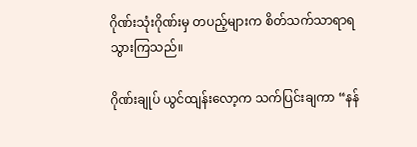ဂိုဏ်းသုံးဂိုဏ်းမှ တပည့်များက စိတ်သက်သာရာရသွားကြသည်။

ဂိုဏ်းချုပ် ယွင်ထျန်းလော့က သက်ပြင်းချကာ “နန်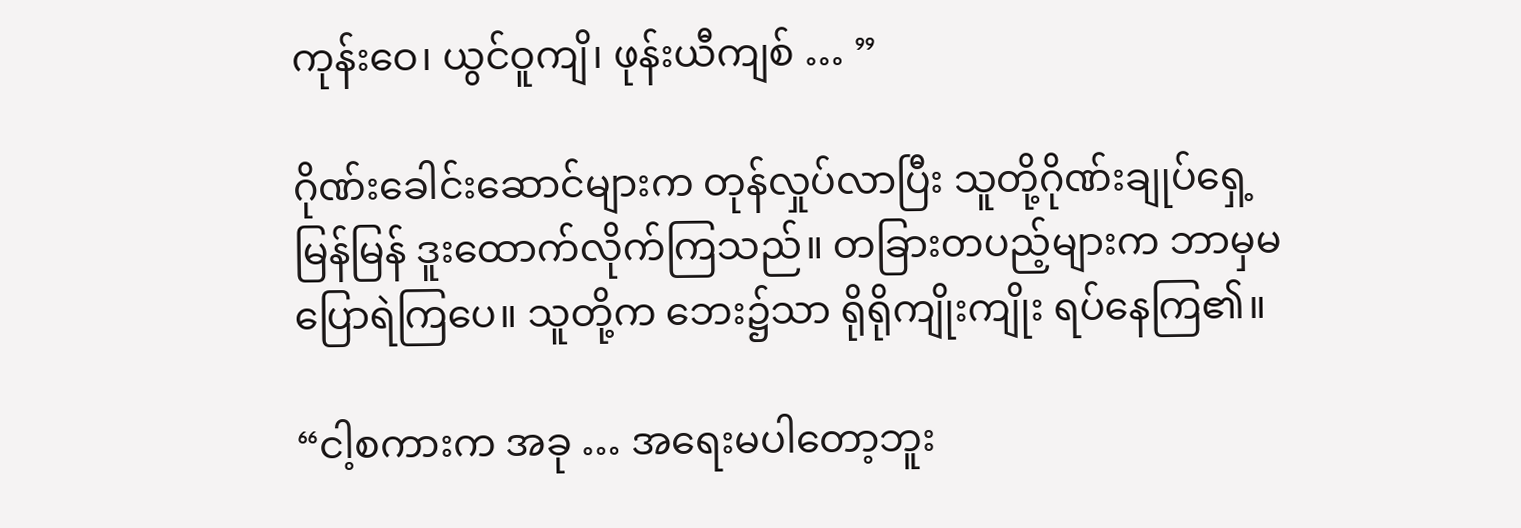ကုန်းဝေ၊ ယွင်ဝူကျိ၊ ဖုန်းယီကျစ် … ”

ဂိုဏ်းခေါင်းဆောင်များက တုန်လှုပ်လာပြီး သူတို့ဂိုဏ်းချုပ်ရှေ့ မြန်မြန် ဒူးထောက်လိုက်ကြသည်။ တခြားတပည့်များက ဘာမှမပြောရဲကြပေ။ သူတို့က ဘေး၌သာ ရိုရိုကျိုးကျိုး ရပ်နေကြ၏။

“ငါ့စကားက အခု … အရေးမပါတော့ဘူး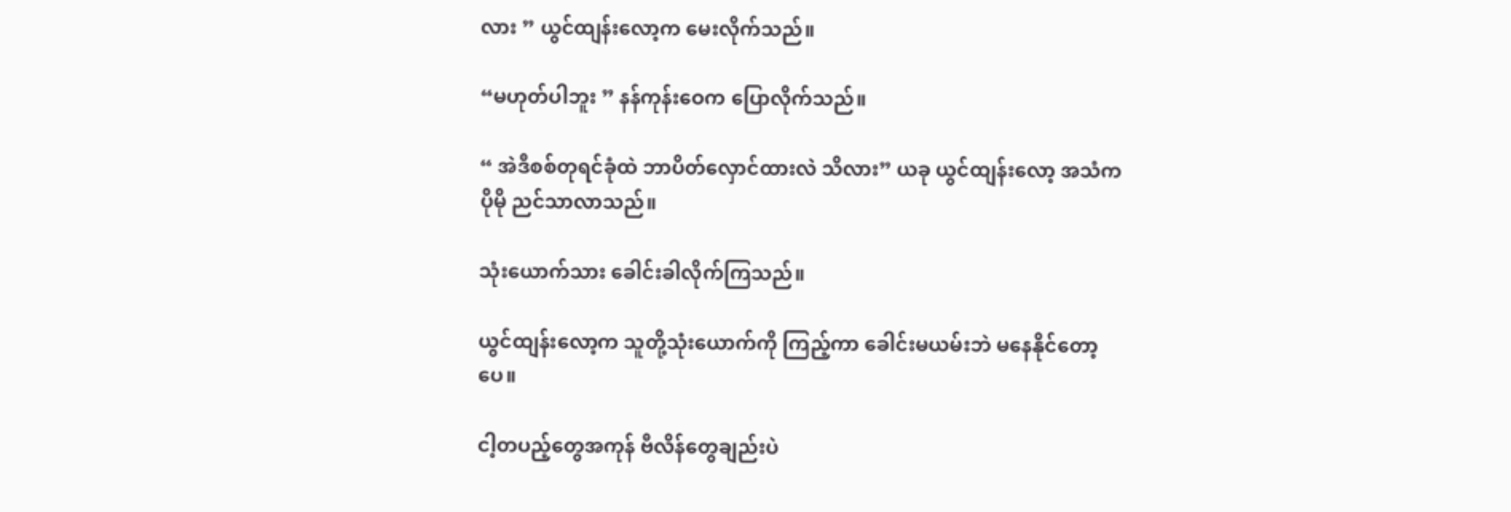လား ” ယွင်ထျန်းလော့က မေးလိုက်သည်။

“မဟုတ်ပါဘူး ” နန်ကုန်းဝေက ပြောလိုက်သည်။

“ အဲဒီစစ်တုရင်ခုံထဲ ဘာပိတ်လှောင်ထားလဲ သိလား” ယခု ယွင်ထျန်းလော့ အသံက ပိုမို ညင်သာလာသည်။

သုံးယောက်သား ခေါင်းခါလိုက်ကြသည်။

ယွင်ထျန်းလော့က သူတို့သုံးယောက်ကို ကြည့်ကာ ခေါင်းမယမ်းဘဲ မနေနိုင်တော့ပေ။

ငါ့တပည့်တွေအကုန် ဗီလိန်တွေချည်းပဲ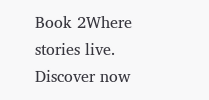Book 2Where stories live. Discover now